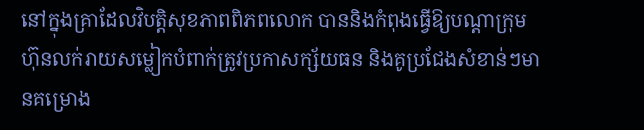នៅក្នុងគ្រាដែលវិបត្តិសុខភាពពិភពលោក បាននិងកំពុងធ្វើឱ្យបណ្ដាក្រុមហ៊ុនលក់រាយសម្លៀកបំពាក់ត្រូវប្រកាសក្ស័យធន និងគូប្រជែងសំខាន់ៗមានគម្រោង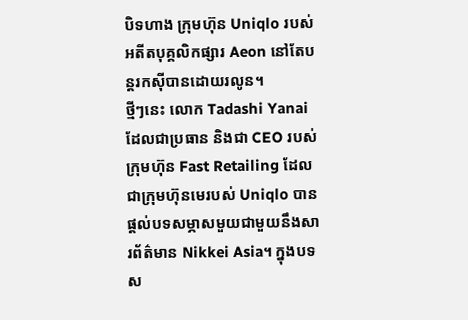បិទហាង ក្រុមហ៊ុន Uniqlo របស់អតីតបុគ្គលិកផ្សារ Aeon នៅតែបន្តរកស៊ីបានដោយរលូន។
ថ្មីៗនេះ លោក Tadashi Yanai ដែលជាប្រធាន និងជា CEO របស់ក្រុមហ៊ុន Fast Retailing ដែលជាក្រុមហ៊ុនមេរបស់ Uniqlo បានផ្ដល់បទសម្ភាសមួយជាមួយនឹងសារព័ត៌មាន Nikkei Asia។ ក្នុងបទស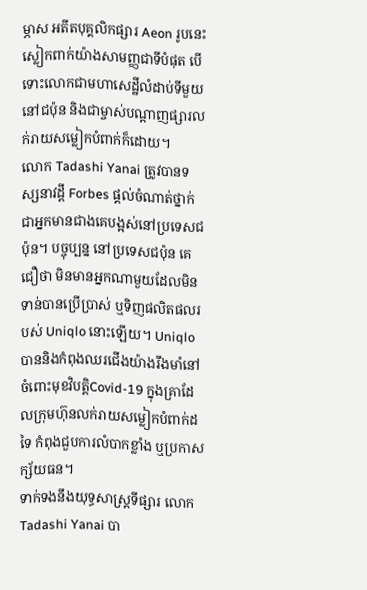ម្ភាស អតីតបុគ្គលិកផ្សារ Aeon រូបនេះ ស្លៀកពាក់យ៉ាងសាមញ្ញជាទីបំផុត បើទោះលោកជាមហាសេដ្ឋីលំដាប់ទីមួយនៅជប៉ុន និងជាម្ចាស់បណ្ដាញផ្សារលក់រាយសម្លៀកបំពាក់ក៏ដោយ។
លោក Tadashi Yanai ត្រូវបានទស្សនាវដ្ដី Forbes ផ្ដល់ចំណាត់ថ្នាក់ជាអ្នកមានជាងគេបង្អស់នៅប្រទេសជប៉ុន។ បច្ចុប្បន្ន នៅប្រទេសជប៉ុន គេជឿថា មិនមានអ្នកណាមួយដែលមិនទាន់បានប្រើប្រាស់ ឬទិញផលិតផលរបស់ Uniqlo នោះឡើយ។ Uniqlo បាននិងកំពុងឈរជើងយ៉ាងរឹងមាំនៅចំពោះមុខវិបត្តិCovid-19 ក្នុងគ្រាដែលក្រុមហ៊ុនលក់រាយសម្លៀកបំពាក់ដទៃ កំពុងជួបការលំបាកខ្លាំង ឬប្រកាសក្ស័យធន។
ទាក់ទងនឹងយុទ្ធសាស្ត្រទីផ្សារ លោក Tadashi Yanai បា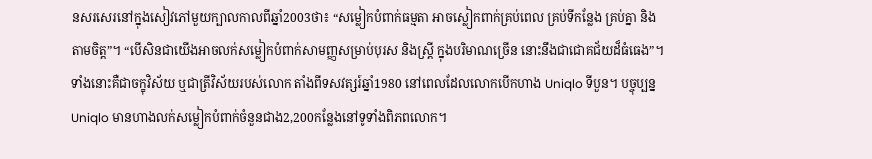នសរសេរនៅក្នុងសៀវភៅមួយក្បាលកាលពីឆ្នាំ2003ថា៖ “សម្លៀកបំពាក់ធម្មតា អាចស្លៀកពាក់គ្រប់ពេល គ្រប់ទីកន្លែង គ្រប់គ្នា និងតាមចិត្ត”។ “បើសិនជាយើងអាចលក់សម្លៀកបំពាក់សាមញ្ញសម្រាប់បុរស និងស្ត្រី ក្នុងបរិមាណច្រើន នោះនឹងជាជោគជ័យដ៏ធំធេង”។ ទាំងនោះគឺជាចក្ខុវិស័យ ឬជាត្រីវិស័យរបស់លោក តាំងពីទសវត្សរ៍ឆ្នាំ1980 នៅពេលដែលលោកបើកហាង Uniqlo ទីបួន។ បច្ចុប្បន្ន Uniqlo មានហាងលក់សម្លៀកបំពាក់ចំនួនជាង2,200កន្លែងនៅទូទាំងពិភពលោក។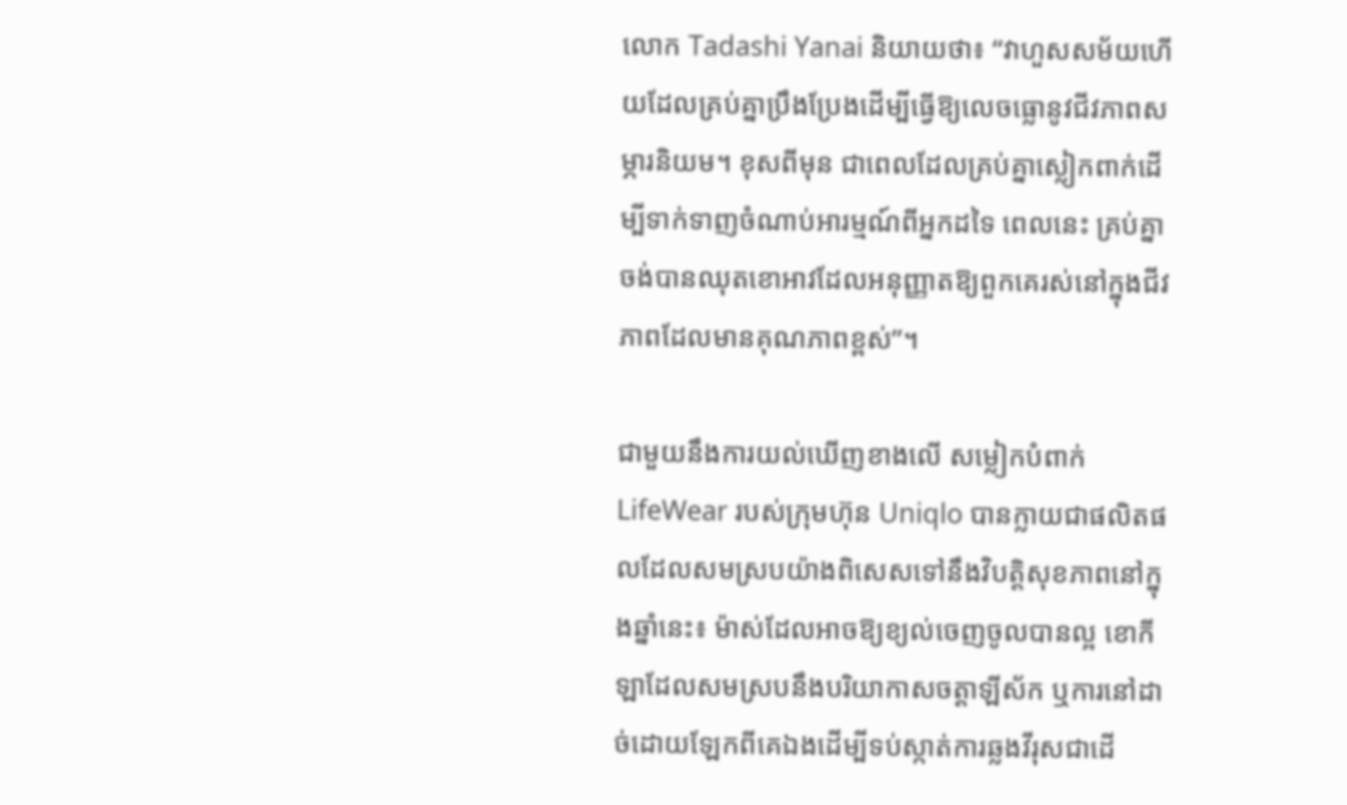លោក Tadashi Yanai និយាយថា៖ “វាហួសសម័យហើយដែលគ្រប់គ្នាប្រឹងប្រែងដើម្បីធ្វើឱ្យលេចធ្លោនូវជីវភាពសម្ភារនិយម។ ខុសពីមុន ជាពេលដែលគ្រប់គ្នាស្លៀកពាក់ដើម្បីទាក់ទាញចំណាប់អារម្មណ៍ពីអ្នកដទៃ ពេលនេះ គ្រប់គ្នាចង់បានឈុតខោអាវដែលអនុញ្ញាតឱ្យពួកគេរស់នៅក្នុងជីវភាពដែលមានគុណភាពខ្ពស់”។

ជាមួយនឹងការយល់ឃើញខាងលើ សម្លៀកបំពាក់ LifeWear របស់ក្រុមហ៊ុន Uniqlo បានក្លាយជាផលិតផលដែលសមស្របយ៉ាងពិសេសទៅនឹងវិបត្តិសុខភាពនៅក្នុងឆ្នាំនេះ៖ ម៉ាស់ដែលអាចឱ្យខ្យល់ចេញចូលបានល្អ ខោកីឡាដែលសមស្របនឹងបរិយាកាសចត្តាឡីស័ក ឬការនៅដាច់ដោយឡែកពីគេឯងដើម្បីទប់ស្កាត់ការឆ្លងវីរុសជាដើ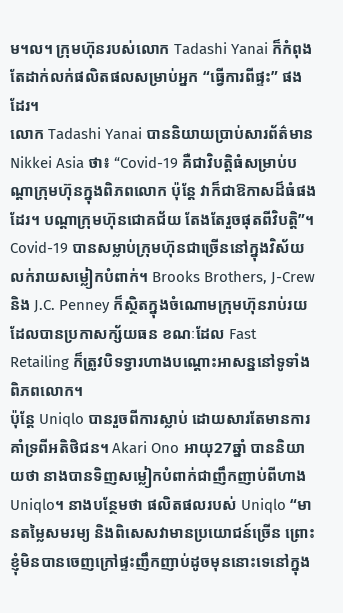ម។ល។ ក្រុមហ៊ុនរបស់លោក Tadashi Yanai ក៏កំពុងតែដាក់លក់ផលិតផលសម្រាប់អ្នក “ធ្វើការពីផ្ទះ” ផងដែរ។
លោក Tadashi Yanai បាននិយាយប្រាប់សារព័ត៌មាន Nikkei Asia ថា៖ “Covid-19 គឺជាវិបត្តិធំសម្រាប់បណ្ដាក្រុមហ៊ុនក្នុងពិភពលោក ប៉ុន្តែ វាក៏ជាឱកាសដ៏ធំផងដែរ។ បណ្ដាក្រុមហ៊ុនជោគជ័យ តែងតែរួចផុតពីវិបត្តិ”។
Covid-19 បានសម្លាប់ក្រុមហ៊ុនជាច្រើននៅក្នុងវិស័យលក់រាយសម្លៀកបំពាក់។ Brooks Brothers, J-Crew និង J.C. Penney ក៏ស្ថិតក្នុងចំណោមក្រុមហ៊ុនរាប់រយដែលបានប្រកាសក្ស័យធន ខណៈដែល Fast Retailing ក៏ត្រូវបិទទ្វារហាងបណ្ដោះអាសន្ននៅទូទាំងពិភពលោក។
ប៉ុន្តែ Uniqlo បានរួចពីការស្លាប់ ដោយសារតែមានការគាំទ្រពីអតិថិជន។ Akari Ono អាយុ27ឆ្នាំ បាននិយាយថា នាងបានទិញសម្លៀកបំពាក់ជាញឹកញាប់ពីហាង Uniqlo។ នាងបន្ថែមថា ផលិតផលរបស់ Uniqlo “មានតម្លៃសមរម្យ និងពិសេសវាមានប្រយោជន៍ច្រើន ព្រោះខ្ញុំមិនបានចេញក្រៅផ្ទះញឹកញាប់ដូចមុននោះទេនៅក្នុង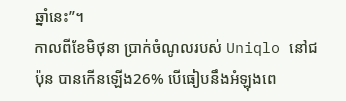ឆ្នាំនេះ”។
កាលពីខែមិថុនា ប្រាក់ចំណូលរបស់ Uniqlo នៅជប៉ុន បានកើនឡើង26% បើធៀបនឹងអំឡុងពេ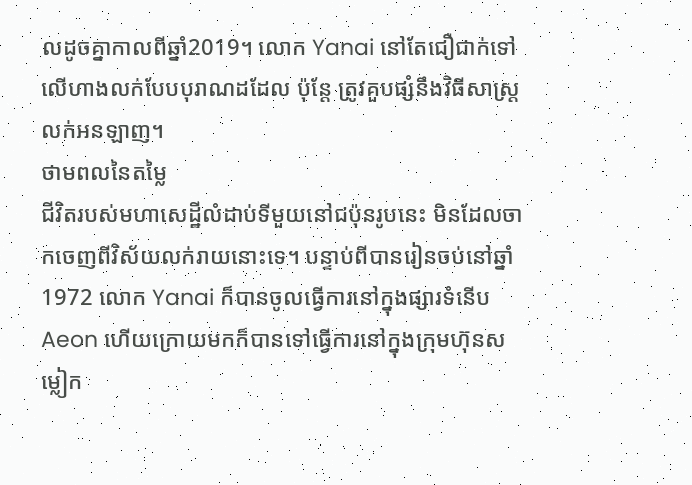លដូចគ្នាកាលពីឆ្នាំ2019។ លោក Yanai នៅតែជឿជាក់ទៅលើហាងលក់បែបបុរាណដដែល ប៉ុន្តែ ត្រូវគួបផ្សំនឹងវិធីសាស្ត្រលក់អនឡាញ។
ថាមពលនៃតម្លៃ
ជីវិតរបស់មហាសេដ្ឋីលំដាប់ទីមួយនៅជប៉ុនរូបនេះ មិនដែលចាកចេញពីវិស័យលក់រាយនោះទេ។ បន្ទាប់ពីបានរៀនចប់នៅឆ្នាំ1972 លោក Yanai ក៏បានចូលធ្វើការនៅក្នុងផ្សារទំនើប Aeon ហើយក្រោយមកក៏បានទៅធ្វើការនៅក្នុងក្រុមហ៊ុនសម្លៀក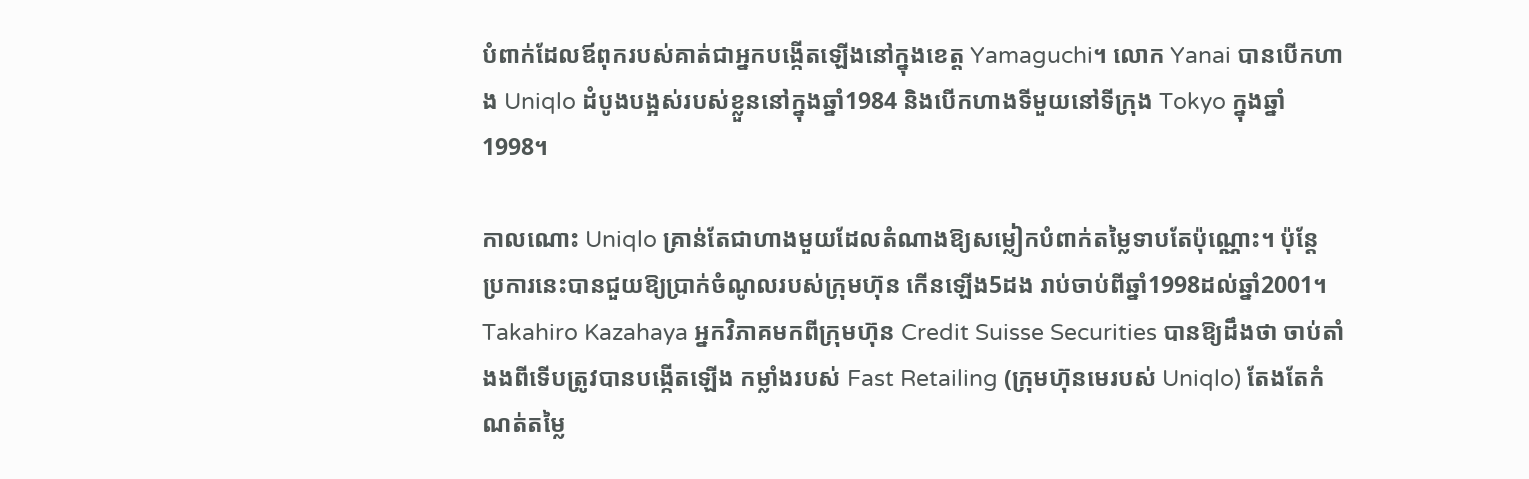បំពាក់ដែលឪពុករបស់គាត់ជាអ្នកបង្កើតឡើងនៅក្នុងខេត្ត Yamaguchi។ លោក Yanai បានបើកហាង Uniqlo ដំបូងបង្អស់របស់ខ្លួននៅក្នុងឆ្នាំ1984 និងបើកហាងទីមួយនៅទីក្រុង Tokyo ក្នុងឆ្នាំ1998។

កាលណោះ Uniqlo គ្រាន់តែជាហាងមួយដែលតំណាងឱ្យសម្លៀកបំពាក់តម្លៃទាបតែប៉ុណ្ណោះ។ ប៉ុន្តែ ប្រការនេះបានជួយឱ្យប្រាក់ចំណូលរបស់ក្រុមហ៊ុន កើនឡើង5ដង រាប់ចាប់ពីឆ្នាំ1998ដល់ឆ្នាំ2001។ Takahiro Kazahaya អ្នកវិភាគមកពីក្រុមហ៊ុន Credit Suisse Securities បានឱ្យដឹងថា ចាប់តាំងងពីទើបត្រូវបានបង្កើតឡើង កម្លាំងរបស់ Fast Retailing (ក្រុមហ៊ុនមេរបស់ Uniqlo) តែងតែកំណត់តម្លៃ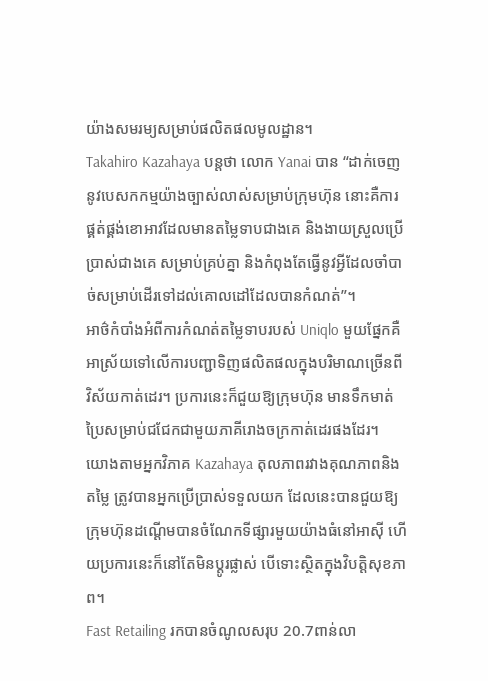យ៉ាងសមរម្យសម្រាប់ផលិតផលមូលដ្ឋាន។
Takahiro Kazahaya បន្តថា លោក Yanai បាន “ដាក់ចេញនូវបេសកកម្មយ៉ាងច្បាស់លាស់សម្រាប់ក្រុមហ៊ុន នោះគឺការផ្គត់ផ្គង់ខោអាវដែលមានតម្លៃទាបជាងគេ និងងាយស្រួលប្រើប្រាស់ជាងគេ សម្រាប់គ្រប់គ្នា និងកំពុងតែធ្វើនូវអ្វីដែលចាំបាច់សម្រាប់ដើរទៅដល់គោលដៅដែលបានកំណត់”។
អាថ៌កំបាំងអំពីការកំណត់តម្លៃទាបរបស់ Uniqlo មួយផ្នែកគឺអាស្រ័យទៅលើការបញ្ជាទិញផលិតផលក្នុងបរិមាណច្រើនពីវិស័យកាត់ដេរ។ ប្រការនេះក៏ជួយឱ្យក្រុមហ៊ុន មានទឹកមាត់ប្រៃសម្រាប់ជជែកជាមួយភាគីរោងចក្រកាត់ដេរផងដែរ។
យោងតាមអ្នកវិភាគ Kazahaya តុលភាពរវាងគុណភាពនិងតម្លៃ ត្រូវបានអ្នកប្រើប្រាស់ទទួលយក ដែលនេះបានជួយឱ្យក្រុមហ៊ុនដណ្ដើមបានចំណែកទីផ្សារមួយយ៉ាងធំនៅអាស៊ី ហើយប្រការនេះក៏នៅតែមិនប្ដូរផ្លាស់ បើទោះស្ថិតក្នុងវិបត្តិសុខភាព។
Fast Retailing រកបានចំណូលសរុប 20.7ពាន់លា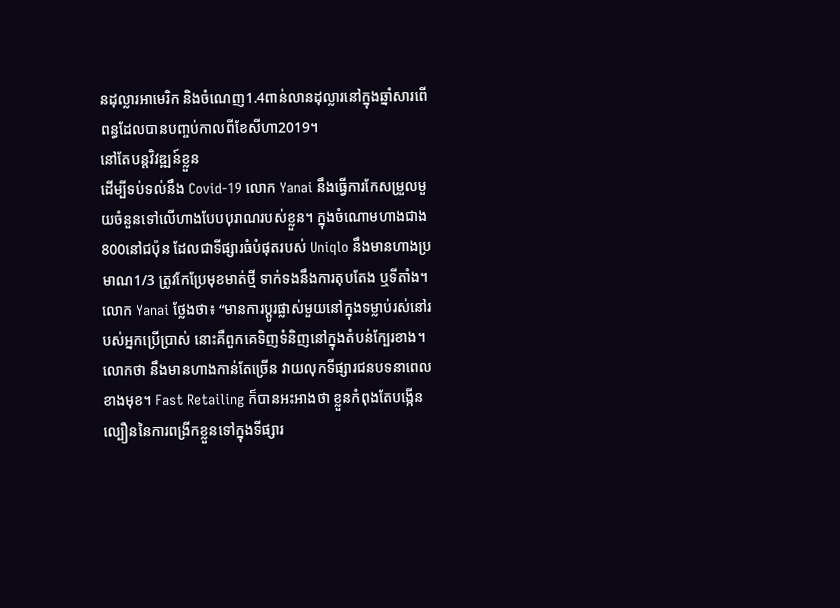នដុល្លារអាមេរិក និងចំណេញ1.4ពាន់លានដុល្លារនៅក្នុងឆ្នាំសារពើពន្ធដែលបានបញ្ចប់កាលពីខែសីហា2019។
នៅតែបន្តវិវឌ្ឍន៍ខ្លួន
ដើម្បីទប់ទល់នឹង Covid-19 លោក Yanai នឹងធ្វើការកែសម្រួលមួយចំនួនទៅលើហាងបែបបុរាណរបស់ខ្លួន។ ក្នុងចំណោមហាងជាង800នៅជប៉ុន ដែលជាទីផ្សារធំបំផុតរបស់ Uniqlo នឹងមានហាងប្រមាណ1/3 ត្រូវកែប្រែមុខមាត់ថ្មី ទាក់ទងនឹងការតុបតែង ឬទីតាំង។
លោក Yanai ថ្លែងថា៖ “មានការប្ដូរផ្លាស់មួយនៅក្នុងទម្លាប់រស់នៅរបស់អ្នកប្រើប្រាស់ នោះគឺពួកគេទិញទំនិញនៅក្នុងតំបន់ក្បែរខាង។ លោកថា នឹងមានហាងកាន់តែច្រើន វាយលុកទីផ្សារជនបទនាពេលខាងមុខ។ Fast Retailing ក៏បានអះអាងថា ខ្លួនកំពុងតែបង្កើនល្បឿននៃការពង្រីកខ្លួនទៅក្នុងទីផ្សារ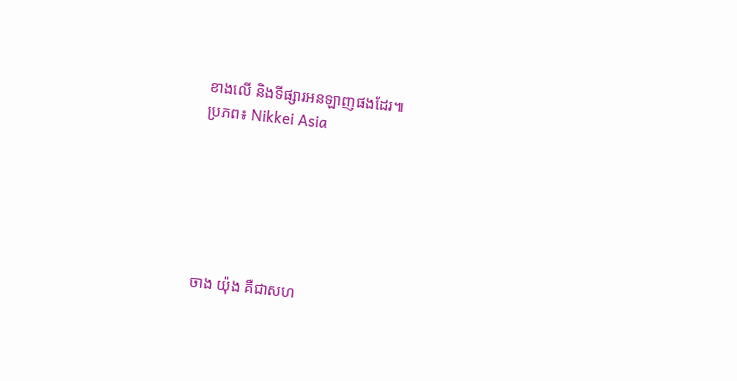ខាងលើ និងទីផ្សារអនឡាញផងដែរ៕
ប្រភព៖ Nikkei Asia






ចាង យ៉ុង គឺជាសហ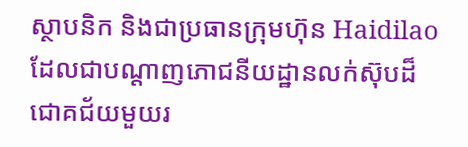ស្ថាបនិក និងជាប្រធានក្រុមហ៊ុន Haidilao ដែលជាបណ្ដាញភោជនីយដ្ឋានលក់ស៊ុបដ៏ជោគជ័យមួយរ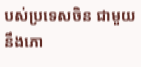បស់ប្រទេសចិន ជាមួយនឹងភោ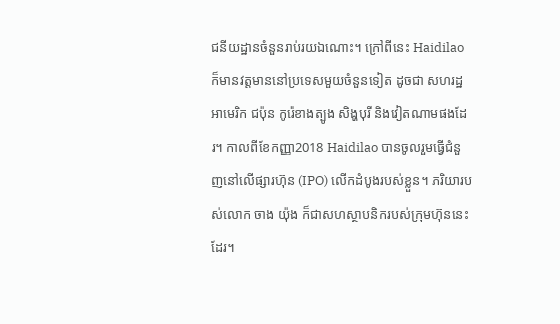ជនីយដ្ឋានចំនួនរាប់រយឯណោះ។ ក្រៅពីនេះ Haidilao ក៏មានវត្តមាននៅប្រទេសមួយចំនួនទៀត ដូចជា សហរដ្ឋអាមេរិក ជប៉ុន កូរ៉េខាងត្បូង សិង្ហបុរី និងវៀតណាមផងដែរ។ កាលពីខែកញ្ញា2018 Haidilao បានចូលរួមធ្វើជំនួញនៅលើផ្សារហ៊ុន (IPO) លើកដំបូងរបស់ខ្លួន។ ភរិយារបស់លោក ចាង យ៉ុង ក៏ជាសហស្ថាបនិករបស់ក្រុមហ៊ុននេះដែរ។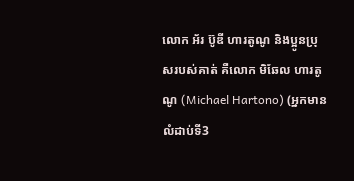លោក អ័រ ប៊ូឌី ហារតូណូ និងប្អូនប្រុសរបស់គាត់ គឺលោក មិឆែល ហារតូណូ (Michael Hartono) (អ្នកមានលំដាប់ទី3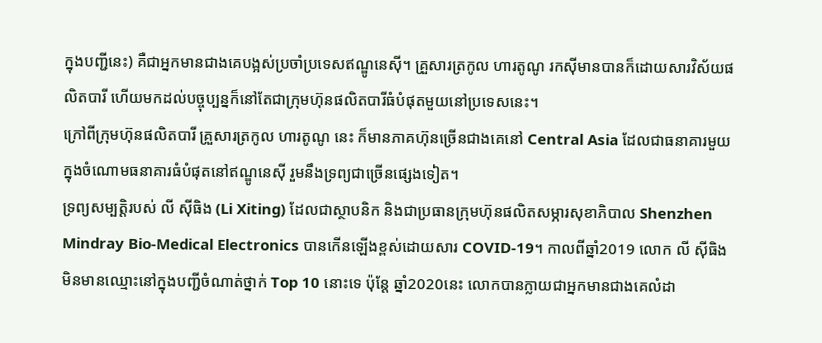ក្នុងបញ្ជីនេះ) គឺជាអ្នកមានជាងគេបង្អស់ប្រចាំប្រទេសឥណ្ឌូនេស៊ី។ គ្រួសារត្រកូល ហារតូណូ រកស៊ីមានបានក៏ដោយសារវិស័យផលិតបារី ហើយមកដល់បច្ចុប្បន្នក៏នៅតែជាក្រុមហ៊ុនផលិតបារីធំបំផុតមួយនៅប្រទេសនេះ។
ក្រៅពីក្រុមហ៊ុនផលិតបារី គ្រួសារត្រកូល ហារតូណូ នេះ ក៏មានភាគហ៊ុនច្រើនជាងគេនៅ Central Asia ដែលជាធនាគារមួយក្នុងចំណោមធនាគារធំបំផុតនៅឥណ្ឌូនេស៊ី រួមនឹងទ្រព្យជាច្រើនផ្សេងទៀត។
ទ្រព្យសម្បត្តិរបស់ លី ស៊ីធិង (Li Xiting) ដែលជាស្ថាបនិក និងជាប្រធានក្រុមហ៊ុនផលិតសម្ភារសុខាភិបាល Shenzhen Mindray Bio-Medical Electronics បានកើនឡើងខ្ពស់ដោយសារ COVID-19។ កាលពីឆ្នាំ2019 លោក លី ស៊ីធិង មិនមានឈ្មោះនៅក្នុងបញ្ជីចំណាត់ថ្នាក់ Top 10 នោះទេ ប៉ុន្តែ ឆ្នាំ2020នេះ លោកបានក្លាយជាអ្នកមានជាងគេលំដា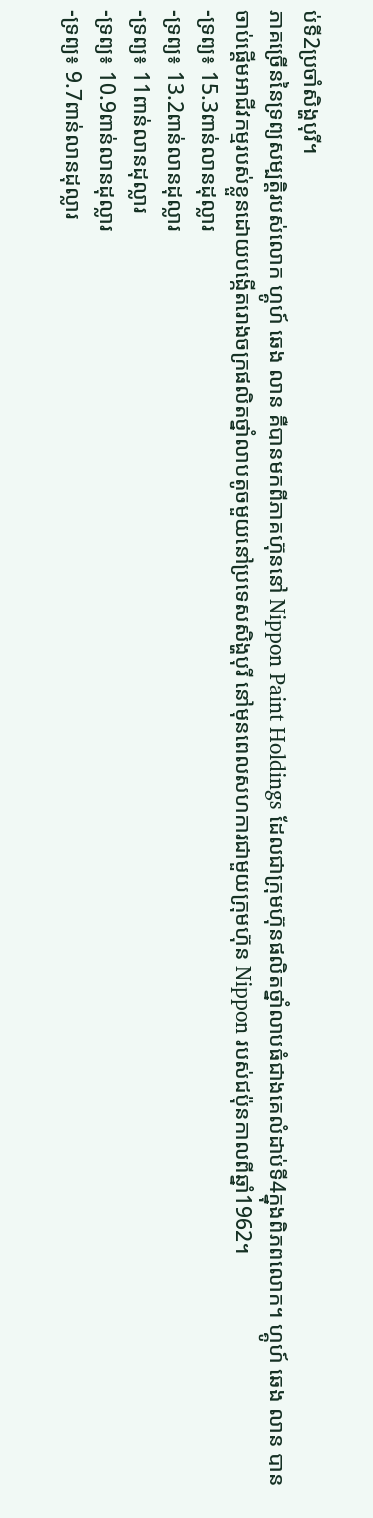ប់ទី2ប្រចាំសិង្ហបុរី។
ភាគច្រើននៃទ្រព្យសម្បត្តិរបស់លោក ហ្គូហ៍ ឆេង លាន គឺបានមកពីភាគហ៊ុននៅ Nippon Paint Holdings ដែលជាក្រុមហ៊ុនផលិតថ្នាំលាបធំជាងគេលំដាប់ទី4ក្នុងពិភពលោក។ ហ្គូហ៍ ឆេង លាន បានចាប់ផ្ដើមអាជីវកម្មរបស់ខ្លួនដោយបង្កើតរោងចក្រផលិតថ្នាំលាបតូចមួយនៅប្រទេសសិង្ហបុរី នៅមុនពេលសហការជាមួយក្រុមហ៊ុន Nippon របស់ជប៉ុនកាលពីឆ្នាំ1962។
-ទ្រព្យ៖ 15.3ពាន់លានដុល្លារ
-ទ្រព្យ៖ 13.2ពាន់លានដុល្លារ
-ទ្រព្យ៖ 11ពាន់លានដុល្លារ
-ទ្រព្យ៖ 10.9ពាន់លានដុល្លារ
-ទ្រព្យ៖ 9.7ពាន់លានដុល្លារ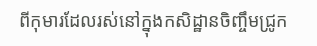ពីកុមារដែលរស់នៅក្នុងកសិដ្ឋានចិញ្ចឹមជ្រូក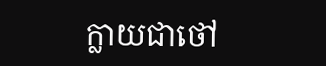ក្លាយជាថៅ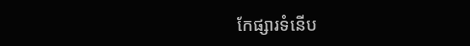កែផ្សារទំនើប